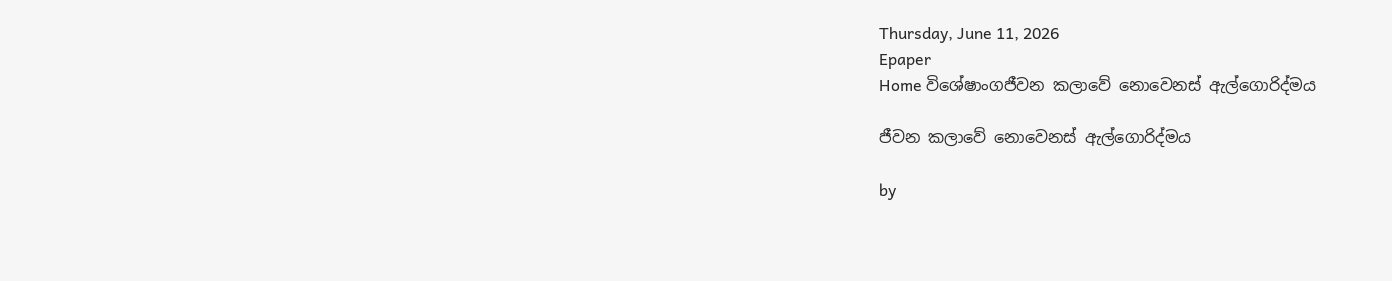Thursday, June 11, 2026
Epaper
Home විශේෂාංගජීවන කලාවේ නොවෙනස් ඇල්ගොරිද්මය

ජීවන කලාවේ නොවෙනස් ඇල්ගොරිද්මය

by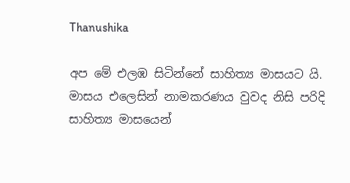Thanushika

අප මේ එලඹ සිටින්නේ සාහිත්‍ය මාසයට යි. මාසය එලෙසින් නාමකරණය වුවද නිසි පරිදි සාහිත්‍ය මාසයෙන්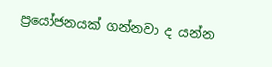ප්‍රයෝජනයක් ගන්නවා ද යන්න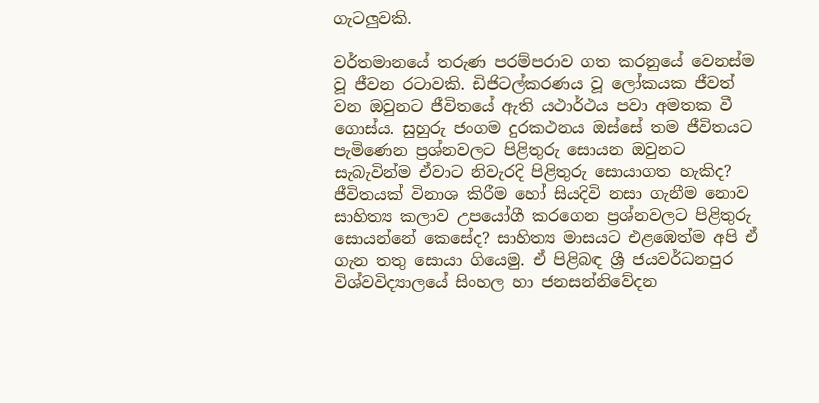ගැටලුවකි.

වර්තමානයේ තරුණ පරම්පරාව ගත කරනුයේ වෙනස්ම වූ ජීවන රටාවකි. ඩිජිටල්කරණය වූ ලෝකයක ජීවත් වන ඔවුනට ජීවිතයේ ඇති යථාර්ථය පවා අමතක වී ගොස්ය. සුහුරු ජංගම දුරකථනය ඔස්සේ තම ජීවිතයට පැමිණෙන ප්‍රශ්නවලට පිළිතුරු සොයන ඔවුනට සැබැවින්ම ඒවාට නිවැරදි පිළිතුරු සොයාගත හැකිද? ජීවිතයක් විනාශ කිරීම හෝ සියදිවි නසා ගැනීම නොව සාහිත්‍ය කලාව උපයෝගී කරගෙන ප්‍රශ්නවලට පිළිතුරු සොයන්නේ කෙසේද? සාහිත්‍ය මාසයට එළඹෙත්ම අපි ඒ ගැන තතු සොයා ගියෙමු. ඒ පිළිබඳ ශ්‍රී ජයවර්ධනපුර විශ්වවිද්‍යාලයේ සිංහල හා ජනසන්නිවේදන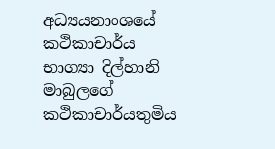අධ්‍යයනාංශයේ කථිකාචාර්ය භාග්‍යා දිල්හානි මාබුලගේ කථිකාචාර්යතුමිය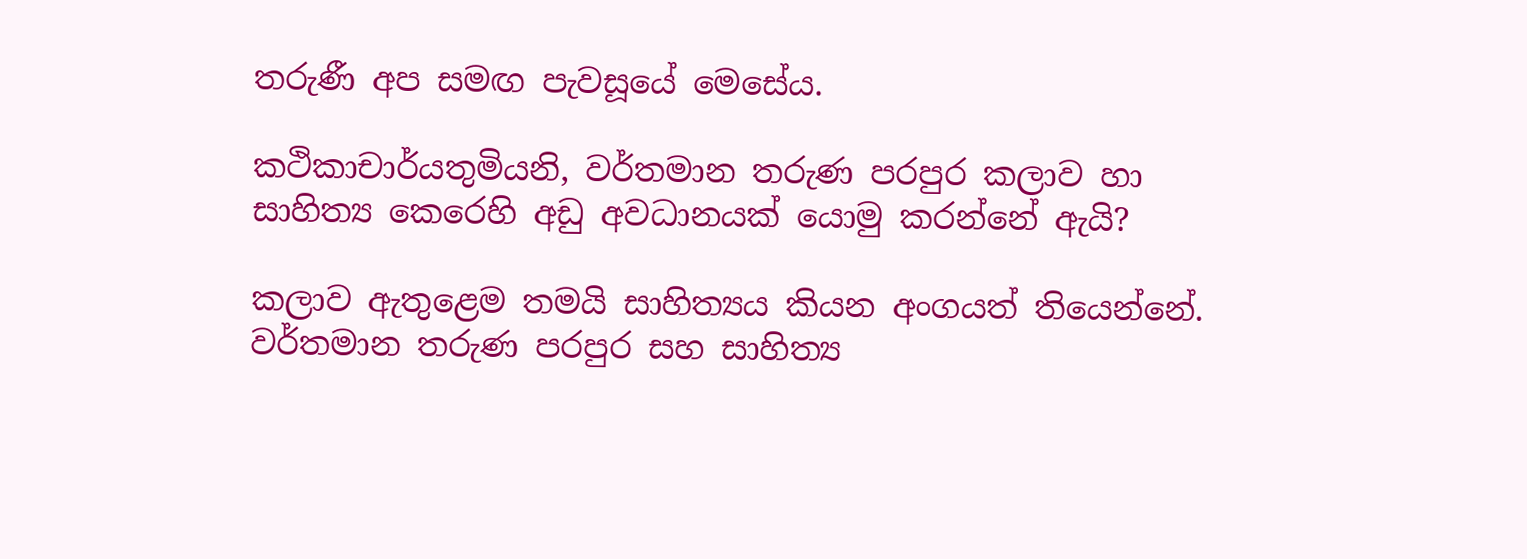තරුණී අප සමඟ පැවසූයේ මෙසේය.

කථිකාචාර්යතුමියනි, වර්තමාන තරුණ පරපුර කලාව හා සාහිත්‍ය කෙරෙහි අඩු අවධානයක් යොමු කරන්නේ ඇයි?

කලාව ඇතුළෙම තමයි සාහිත්‍යය කියන අංගයත් තියෙන්නේ. වර්තමාන තරුණ පරපුර සහ සාහිත්‍ය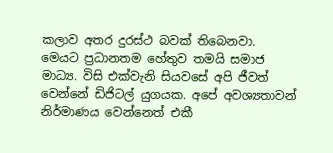කලාව අතර දුරස්ථ බවක් තිබෙනවා. මෙයට ප්‍රධානතම හේතුව තමයි සමාජ මාධ්‍ය. විසි එක්වැනි සියවසේ අපි ජීවත් වෙන්නේ ඩිජිටල් යුගයක. අපේ අවශ්‍යතාවන් නිර්මාණය වෙන්නෙත් එකී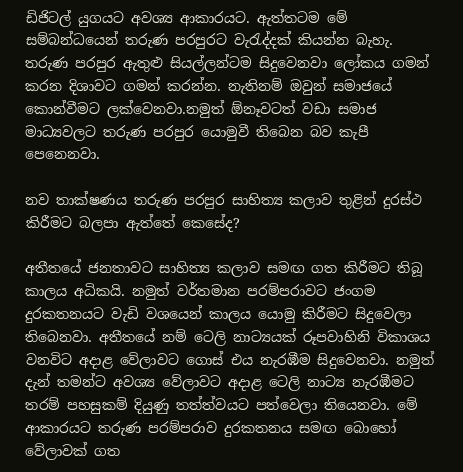ඩිජිටල් යුගයට අවශ්‍ය ආකාරයට. ඇත්තටම මේ සම්බන්ධයෙන් තරුණ පරපුරට වැරැද්දක් කියන්න බැහැ. තරුණ පරපුර ඇතුළු සියල්ලන්ටම සිදුවෙනවා ලෝකය ගමන් කරන දිශාවට ගමන් කරන්න. නැතිනම් ඔවුන් සමාජයේ කොන්වීමට ලක්වෙනවා.නමුත් ඕනෑවටත් වඩා සමාජ මාධ්‍යවලට තරුණ පරපුර යොමුවී තිබෙන බව කැපී පෙනෙනවා.

නව තාක්ෂණය තරුණ පරපුර සාහිත්‍ය කලාව තුළින් දුරස්ථ කිරීමට බලපා ඇත්තේ කෙසේද?

අතීතයේ ජනතාවට සාහිත්‍ය කලාව සමඟ ගත කිරීමට තිබූ කාලය අධිකයි. නමුත් වර්තමාන පරම්පරාවට ජංගම දුරකතනයට වැඩි වශයෙන් කාලය යොමු කිරීමට සිදුවෙලා තිබෙනවා. අතීතයේ නම් ටෙලි නාට්‍යයක් රූපවාහිනි විකාශය වනවිට අදාළ වේලාවට ගොස් එය නැරඹීම සිදුවෙනවා. නමුත් දැන් ‍තමන්ට අවශ්‍ය වේලාවට අදාළ ටෙලි නාට්‍ය නැරඹීමට තරම් පහසුකම් දියුණු තත්ත්වයට පත්වෙලා තියෙනවා. මේ ආකාරයට තරුණ පරම්පරාව දුරකතනය සමඟ බොහෝ වේලාවක් ගත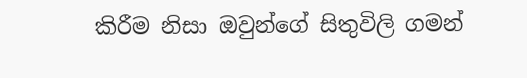කිරීම නිසා ඔවුන්ගේ සිතුවිලි ගමන්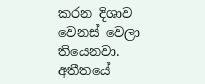කරන දිශාව වෙනස් වෙලා තියෙනවා. අතීතයේ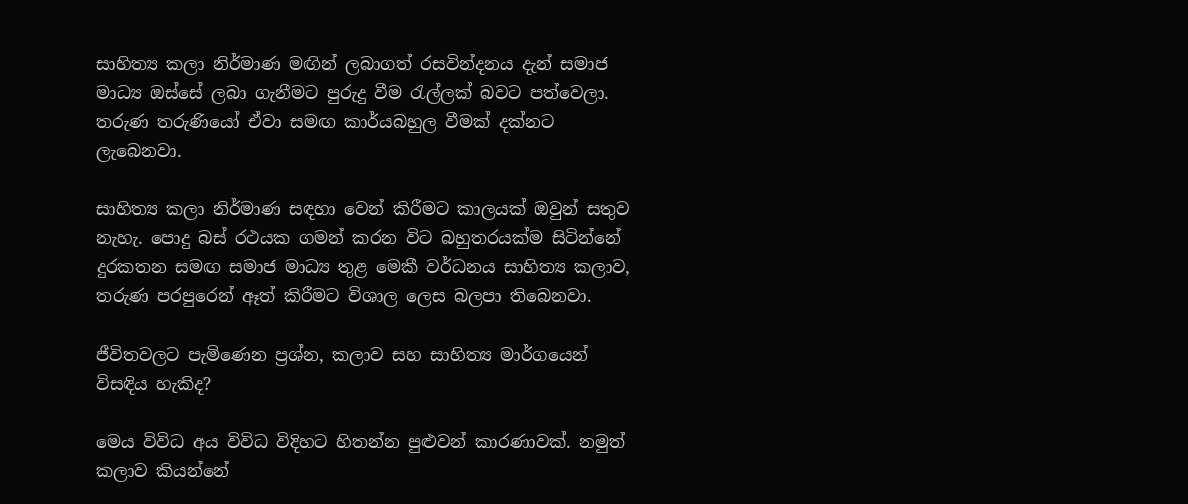සාහිත්‍ය කලා නිර්මාණ මඟින් ලබාගත් රසවින්දනය දැන් සමාජ මාධ්‍ය ඔස්සේ ලබා ගැනීමට පුරුදු වීම රැල්ලක් බවට පත්වෙලා. තරුණ තරුණියෝ ඒවා සමඟ කාර්යබහුල වීමක් දක්නට ලැබෙනවා.

සාහිත්‍ය කලා නිර්මාණ සඳහා වෙන් කිරීමට කාලයක් ඔවුන් සතුව නැහැ. පොදු බස් රථයක ගමන් කරන විට බහුතරයක්ම සිටින්නේ දුරකතන සමඟ සමාජ මාධ්‍ය තුළ මෙකී වර්ධනය සාහිත්‍ය කලාව, තරුණ පරපුරෙන් ඈත් කිරීමට විශාල ලෙස බලපා තිබෙනවා.

ජීවිතවලට පැමිණෙන ප්‍රශ්න, කලාව සහ සාහිත්‍ය මාර්ගයෙන් විසඳිය හැකිද?

මෙය විවිධ අය විවිධ විදිහට හිතන්න පුළුවන් කාරණාවක්. නමුත් කලාව කියන්නේ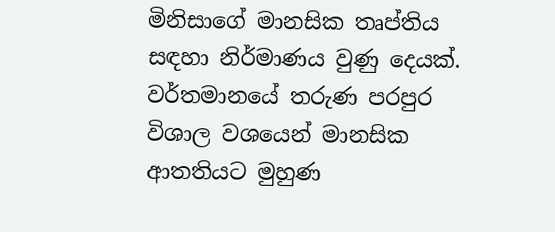මිනිසාගේ මානසික තෘප්තිය සඳහා නිර්මාණය වුණු දෙයක්. වර්තමානයේ තරුණ පරපුර විශාල වශයෙන් මානසික ආතතියට මුහුණ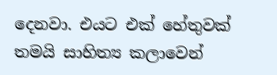දෙනවා. එයට එක් හේතුවක් තමයි සාහිත්‍ය කලාවෙන්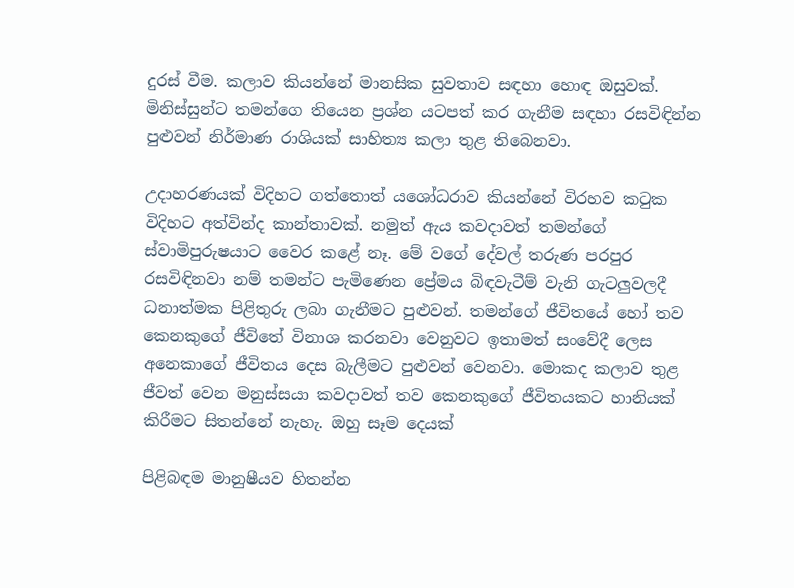දුරස් වීම. කලාව කියන්නේ මානසික සුවතාව සඳහා හොඳ ඔසුවක්. මිනිස්සුන්ට තමන්ගෙ තියෙන ප්‍රශ්න යටපත් කර ගැනීම සඳහා රසවිඳින්න පුළුවන් නිර්මාණ රාශියක් සාහිත්‍ය කලා තුළ තිබෙනවා.

උදාහරණයක් විදිහට ගත්තොත් යශෝධරාව කියන්නේ විරහව කටුක විදිහට අත්වින්ද කාන්තාවක්. නමුත් ඇය කවදාවත් තමන්ගේ ස්වාමිපුරුෂයාට වෛර කළේ නෑ. මේ වගේ දේවල් තරුණ පරපුර රසවිඳිනවා නම් තමන්ට පැමිණෙන ප්‍රේමය බිඳවැටීම් වැනි ගැටලුවලදී ධනාත්මක පිළිතුරු ලබා ගැනීමට පුළුවන්. තමන්ගේ ජීවිතයේ හෝ තව කෙනකුගේ ජීවිතේ විනාශ කරනවා වෙනුවට ඉතාමත් සංවේදී ලෙස අනෙකාගේ ජීවිතය දෙස බැලීමට පුළුවන් වෙනවා. මොකද කලාව තුළ ජීවත් වෙන මනුස්සයා කවදාවත් තව කෙනකුගේ ජීවිතයකට හානියක් කිරීමට සිතන්නේ නැහැ. ඔහු සෑම දෙයක්

පිළිබඳම මානුෂීයව හිතන්න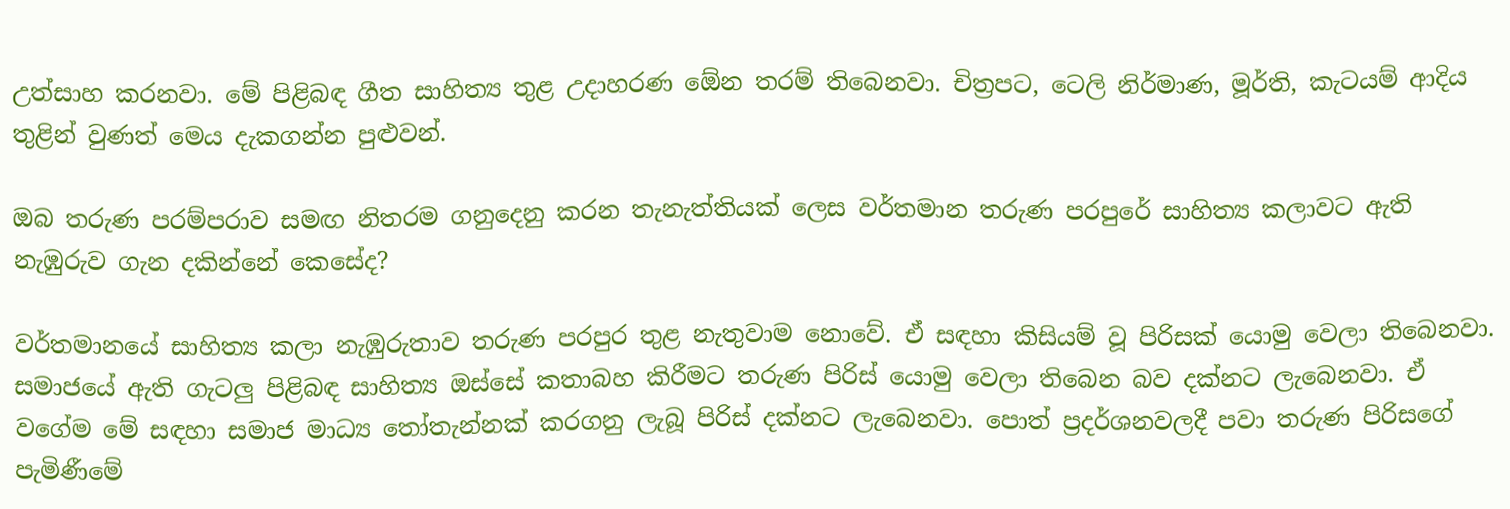උත්සාහ කරනවා. මේ පිළිබඳ ගීත සාහිත්‍ය තුළ උදාහරණ ඕ‍ෙන තරම් තිබෙනවා. චිත්‍රපට, ටෙලි නිර්මාණ, මූර්ති, කැටයම් ආදිය තුළින් වුණත් මෙය දැකගන්න පුළුවන්.

ඔබ තරුණ පරම්පරාව සමඟ නිතරම ගනුදෙනු කරන තැනැත්තියක් ලෙස වර්තමාන තරුණ පරපුරේ සාහිත්‍ය කලාවට ඇති නැඹුරුව ගැන දකින්නේ කෙසේද?

වර්තමානයේ සාහිත්‍ය කලා නැඹුරුතාව තරුණ පරපුර තුළ නැතුවාම නොවේ. ඒ සඳහා කිසියම් වූ පිරිසක් යොමු වෙලා තිබෙනවා. සමාජයේ ඇති ගැටලු පිළිබඳ සාහිත්‍ය ඔස්සේ කතාබහ කිරීමට තරුණ පිරිස් යොමු වෙලා තිබෙන බව දක්නට ලැබෙනවා. ඒ වගේම මේ සඳහා සමාජ මාධ්‍ය තෝතැන්නක් කරගනු ලැබූ පිරිස් දක්නට ලැබෙනවා. පොත් ප්‍රදර්ශනවලදී පවා තරුණ පිරිසගේ පැමිණීමේ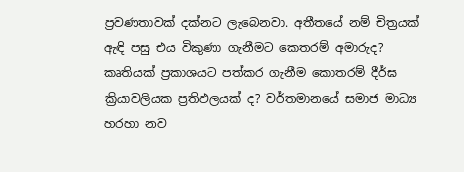ප්‍රවණතාවක් දක්නට ලැබෙනවා. අතීතයේ නම් චිත්‍රයක් ඇඳි පසු එය විකුණා ගැනීමට කෙතරම් අමාරුද? කෘතියක් ප්‍රකාශයට පත්කර ගැනීම කොතරම් දීර්ඝ ක්‍රියාවලියක ප්‍රතිඵලයක් ද? වර්තමානයේ සමාජ මාධ්‍ය හරහා නව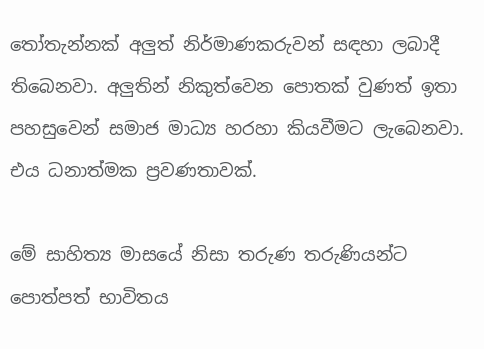තෝතැන්නක් අලුත් නිර්මාණකරුවන් සඳහා ලබාදී තිබෙනවා. අලුතින් නිකුත්වෙන පොතක් වුණත් ඉතා පහසුවෙන් සමාජ මාධ්‍ය හරහා කියවීමට ලැබෙනවා. එය ධනාත්මක ප්‍රවණතාවක්.

මේ සාහිත්‍ය මාසයේ නිසා තරුණ තරුණියන්ට පොත්පත් භාවිතය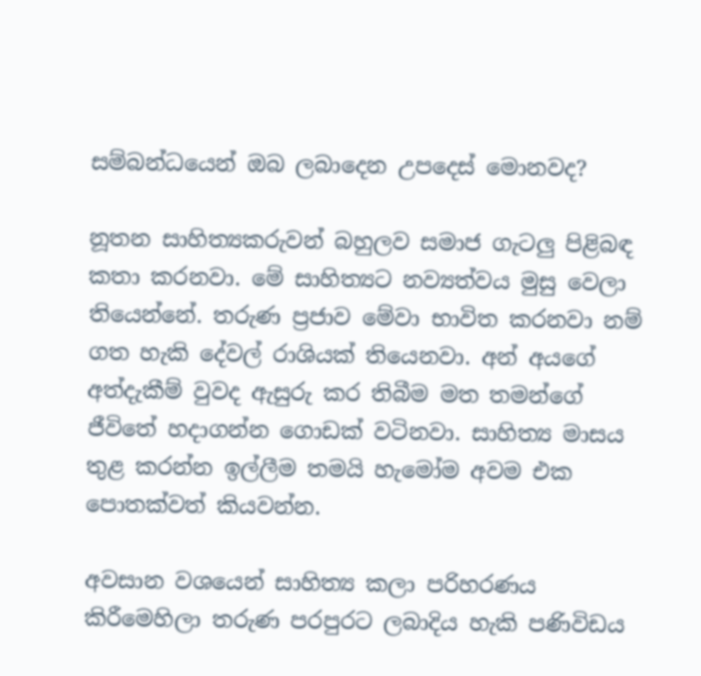සම්බන්ධයෙන් ඔබ ලබාදෙන උපදෙස් මොනවද?

නූතන සාහිත්‍යකරුවන් බහුලව සමාජ ගැටලු පිළිබඳ කතා කරනවා. මේ සාහිත්‍යට නව්‍යත්වය මුසු වෙලා තියෙන්නේ. තරුණ ප්‍රජාව මේවා භාවිත කරනවා නම් ගත හැකි දේවල් රාශියක් තියෙනවා. අන් අයගේ අත්දැකීම් වුවද ඇසුරු කර තිබීම මත තමන්ගේ ජීවිතේ හදාගන්න ගොඩක් වටිනවා. සාහිත්‍ය මාසය තුළ කරන්න ඉල්ලීම තමයි හැමෝම අවම එක පොතක්වත් කියවන්න.

අවසාන වශයෙන් සාහිත්‍ය කලා පරිහරණය කිරීමෙහිලා තරුණ පරපුරට ලබාදිය හැකි පණිවිඩය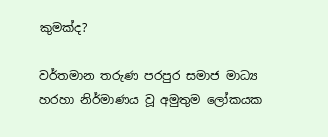කුමක්ද?

වර්තමාන තරුණ පරපුර සමාජ මාධ්‍ය හරහා නිර්මාණය වූ අමුතුම ලෝකයක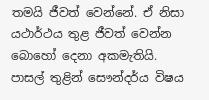තමයි ජීවත් වෙන්නේ. ඒ නිසා යථාර්ථය තුළ ජීවත් වෙන්න බොහෝ දෙනා අකමැතියි. පාසල් තුළින් සෞන්දර්ය විෂය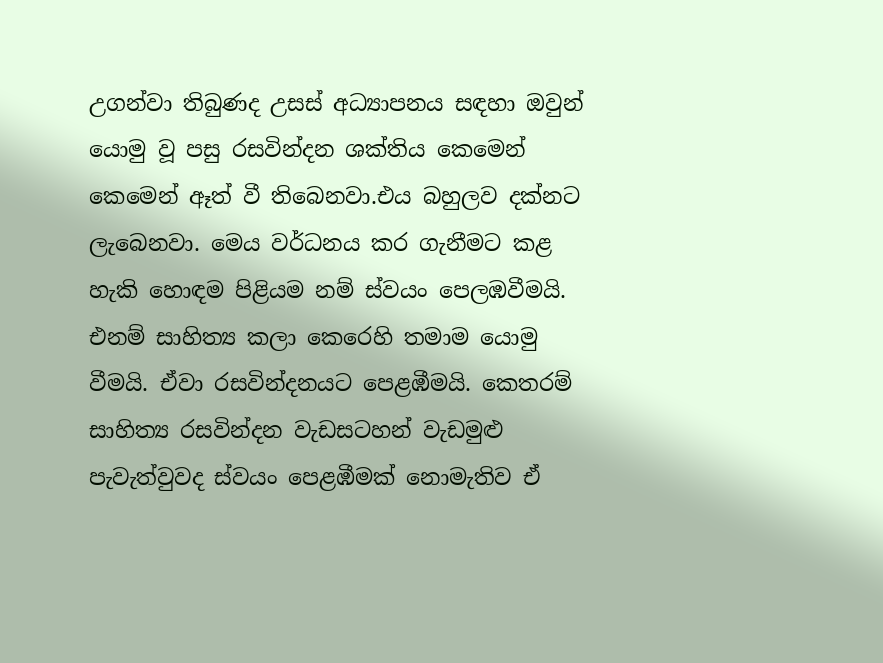උගන්වා තිබුණද උසස් අධ්‍යාපනය සඳහා ඔවුන් යොමු වූ පසු රසවින්දන ශක්තිය කෙමෙන් කෙමෙන් ඈත් වී තිබෙනවා.එය බහුලව දක්නට ලැබෙනවා. මෙය වර්ධනය කර ගැනීමට කළ හැකි හොඳම පිළියම නම් ස්වයං පෙලඹවීමයි. එනම් සාහිත්‍ය කලා කෙරෙහි තමාම යොමු වීමයි. ඒවා රසවින්දනයට පෙළඹීමයි. කෙතරම් සාහිත්‍ය රසවින්දන වැඩසටහන් වැඩමුළු පැවැත්වුවද ස්වයං පෙළඹීමක් නොමැතිව ඒ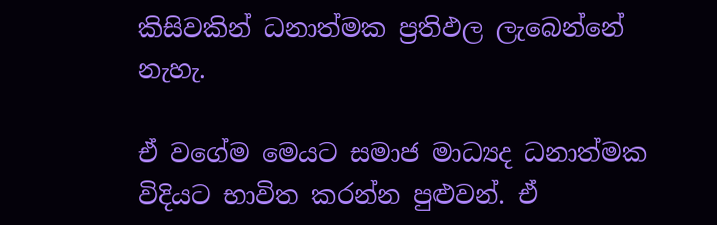කිසිවකින් ධනාත්මක ප්‍රතිඵල ලැබෙන්නේ නැහැ.

ඒ වගේම මෙයට සමාජ මාධ්‍යද ධනාත්මක විදියට භාවිත කරන්න පුළුවන්. ඒ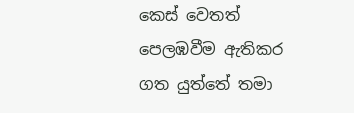කෙස් වෙතත් පෙලඹවීම ඇතිකර ගත යුත්තේ තමා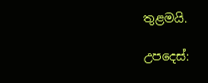තුළමයි.

උපදෙස්: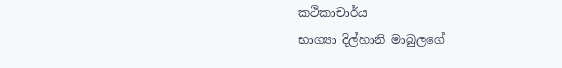කථිකාචාර්ය
භාග්‍යා දිල්හානි මාබුලගේ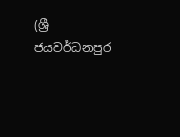(ශ්‍රී ජයවර්ධනපුර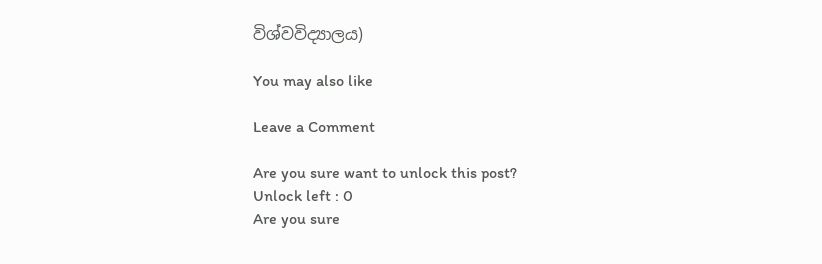විශ්වවිද්‍යාලය)

You may also like

Leave a Comment

Are you sure want to unlock this post?
Unlock left : 0
Are you sure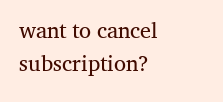want to cancel subscription?